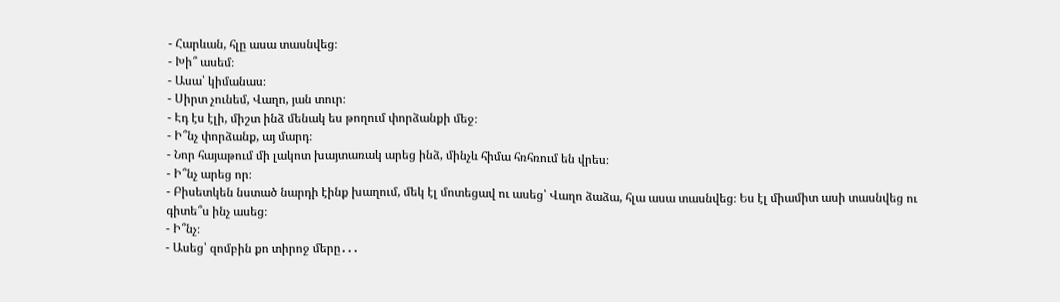- Հարևան, հլը ասա տասնվեց։
- Խի՞ ասեմ։
- Ասա՝ կիմանաս։
- Սիրտ չունեմ, Վաղո, յան տուր։
- Էդ էս էլի, միշտ ինձ մենակ ես թողում փորձանքի մեջ։
- Ի՞նչ փորձանք, այ մարդ։
- Նոր հայաթում մի լակոտ խայտառակ արեց ինձ, մինչև հիմա հռհռում են վրես։
- Ի՞նչ արեց որ։
- Բիսետկեն նստած նարդի էինք խաղում, մեկ էլ մոտեցավ ու ասեց՝ Վաղո ձաձա, հլա ասա տասնվեց։ Ես էլ միամիտ ասի տասնվեց ու գիտե՞ս ինչ ասեց։
- Ի՞նչ։
- Ասեց՝ զոմբին քո տիրոջ մերը․․․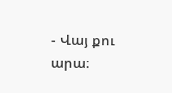- Վայ քու արա։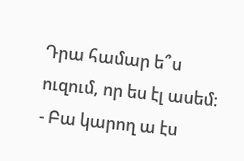Դրա համար ե՞ս ուզում, որ ես էլ ասեմ։
- Բա կարող ա էս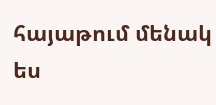հայաթում մենակ ես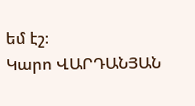եմ էշ։
Կարո ՎԱՐԴԱՆՅԱՆ